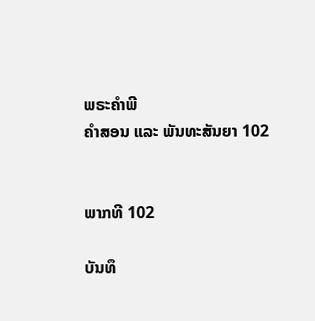ພຣະຄຳພີ
ຄຳສອນ ແລະ ພັນທະສັນຍາ 102


ພາກທີ 102

ບັນທຶ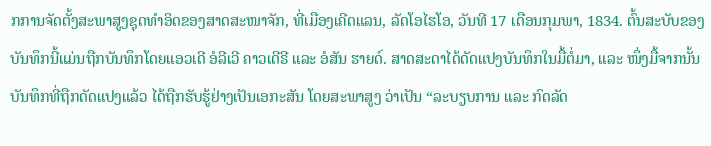ກການຈັດຕັ້ງສະພາສູງຊຸດທຳອິດຂອງສາດສະໜາຈັກ, ທີ່ເມືອງເຄີດແລນ, ລັດໂອໄຮໂອ, ວັນທີ 17 ເດືອນກຸມພາ, 1834. ຕົ້ນສະບັບຂອງບັນທຶກນີ້ແມ່ນຖືກບັນທຶກໂດຍແອວເດີ ອໍລີເວີ ຄາວເດີຣີ ແລະ ອໍສັນ ຮາຍດ໌. ສາດສະດາໄດ້ດັດແປງບັນທຶກໃນມື້ຕໍ່ມາ, ແລະ ໜຶ່ງມື້ຈາກນັ້ນ ບັນທຶກທີ່ຖືກດັດແປງແລ້ວ ໄດ້ຖືກຮັບຮູ້ຢ່າງເປັນເອກະສັນ ໂດຍສະພາສູງ ວ່າເປັນ “ລະບຽບການ ແລະ ກົດລັດ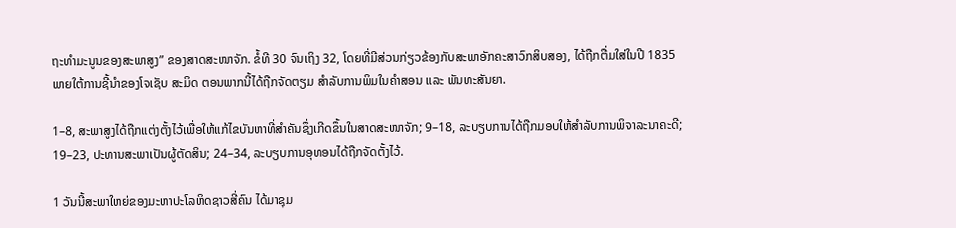ຖະທຳມະນູນຂອງສະພາສູງ” ຂອງສາດສະໜາຈັກ. ຂໍ້ທີ 30 ຈົນເຖິງ 32, ໂດຍທີ່ມີສ່ວນກ່ຽວຂ້ອງກັບສະພາອັກຄະສາວົກສິບສອງ, ໄດ້ຖືກຕື່ມໃສ່ໃນປີ 1835 ພາຍໃຕ້ການຊີ້ນຳຂອງໂຈເຊັບ ສະມິດ ຕອນພາກນີ້ໄດ້ຖືກຈັດຕຽມ ສຳລັບການພິມໃນຄຳສອນ ແລະ ພັນທະສັນຍາ.

1–8, ສະພາສູງໄດ້ຖືກແຕ່ງຕັ້ງໄວ້ເພື່ອໃຫ້ແກ້ໄຂບັນຫາທີ່ສຳຄັນຊຶ່ງເກີດຂຶ້ນໃນສາດສະໜາຈັກ; 9–18, ລະບຽບການໄດ້ຖືກມອບໃຫ້ສຳລັບການພິຈາລະນາຄະດີ; 19–23, ປະທານສະພາເປັນຜູ້ຕັດສິນ; 24–34, ລະບຽບການອຸທອນໄດ້ຖືກຈັດຕັ້ງໄວ້.

1 ວັນນີ້ສະພາໃຫຍ່ຂອງມະຫາປະໂລຫິດຊາວສີ່ຄົນ ໄດ້ມາຊຸມ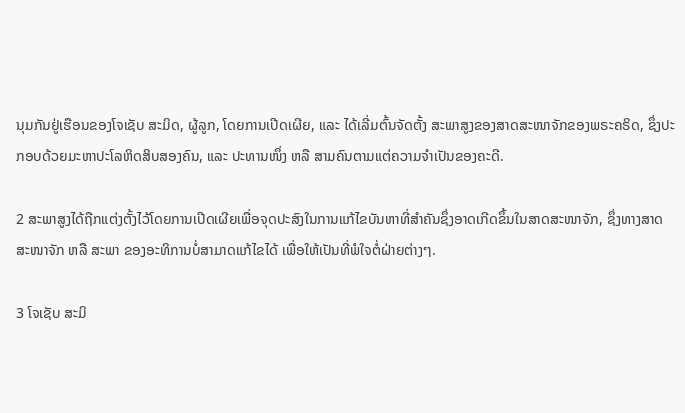ນຸມກັນຢູ່ເຮືອນຂອງໂຈເຊັບ ສະມິດ, ຜູ້ລູກ, ໂດຍການເປີດເຜີຍ, ແລະ ໄດ້ເລີ່ມຕົ້ນຈັດຕັ້ງ ສະພາສູງຂອງສາດສະໜາຈັກຂອງພຣະຄຣິດ, ຊຶ່ງປະກອບດ້ວຍມະຫາປະໂລຫິດສິບສອງຄົນ, ແລະ ປະທານໜຶ່ງ ຫລື ສາມຄົນຕາມແຕ່ຄວາມຈຳເປັນຂອງຄະດີ.

2 ສະພາສູງໄດ້ຖືກແຕ່ງຕັ້ງໄວ້ໂດຍການເປີດເຜີຍເພື່ອຈຸດປະສົງໃນການແກ້ໄຂບັນຫາທີ່ສຳຄັນຊຶ່ງອາດເກີດຂຶ້ນໃນສາດສະໜາຈັກ, ຊຶ່ງທາງສາດສະໜາຈັກ ຫລື ສະພາ ຂອງອະທິການບໍ່ສາມາດແກ້ໄຂໄດ້ ເພື່ອໃຫ້ເປັນທີ່ພໍໃຈຕໍ່ຝ່າຍຕ່າງໆ.

3 ໂຈເຊັບ ສະມິ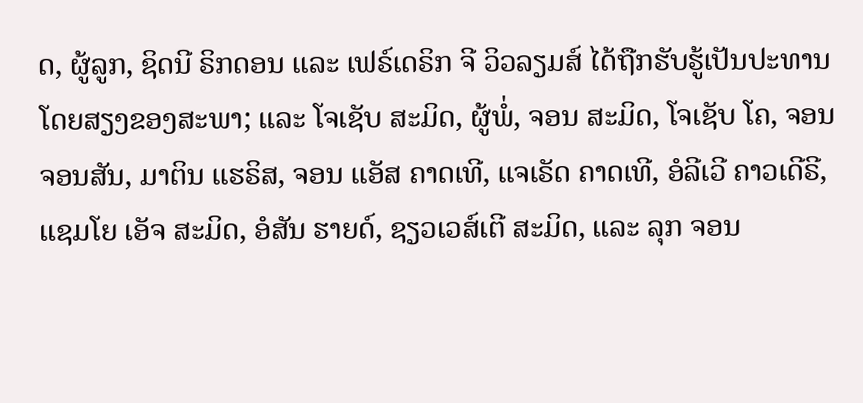ດ, ຜູ້ລູກ, ຊິດນີ ຣິກດອນ ແລະ ເຟຣ໌ເດຣິກ ຈີ ວິວລຽມສ໌ ໄດ້ຖືກຮັບຮູ້ເປັນປະທານໂດຍສຽງຂອງສະພາ; ແລະ ໂຈເຊັບ ສະມິດ, ຜູ້ພໍ່, ຈອນ ສະມິດ, ໂຈເຊັບ ໂຄ, ຈອນ ຈອນສັນ, ມາຕິນ ແຮຣິສ, ຈອນ ແອັສ ຄາດເທີ, ແຈເຣັດ ຄາດເທີ, ອໍລີເວີ ຄາວເດີຣີ, ແຊມໂຍ ເອັຈ ສະມິດ, ອໍສັນ ຮາຍດ໌, ຊຽວເວສ໌ເຕີ ສະມິດ, ແລະ ລຸກ ຈອນ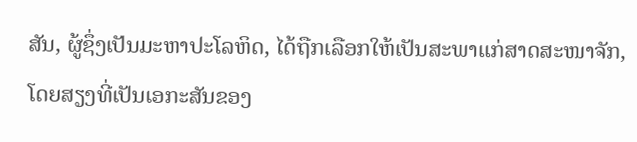ສັນ, ຜູ້ຊຶ່ງເປັນມະຫາປະໂລຫິດ, ໄດ້ຖືກເລືອກໃຫ້ເປັນສະພາແກ່ສາດສະໜາຈັກ, ໂດຍສຽງທີ່ເປັນເອກະສັນຂອງ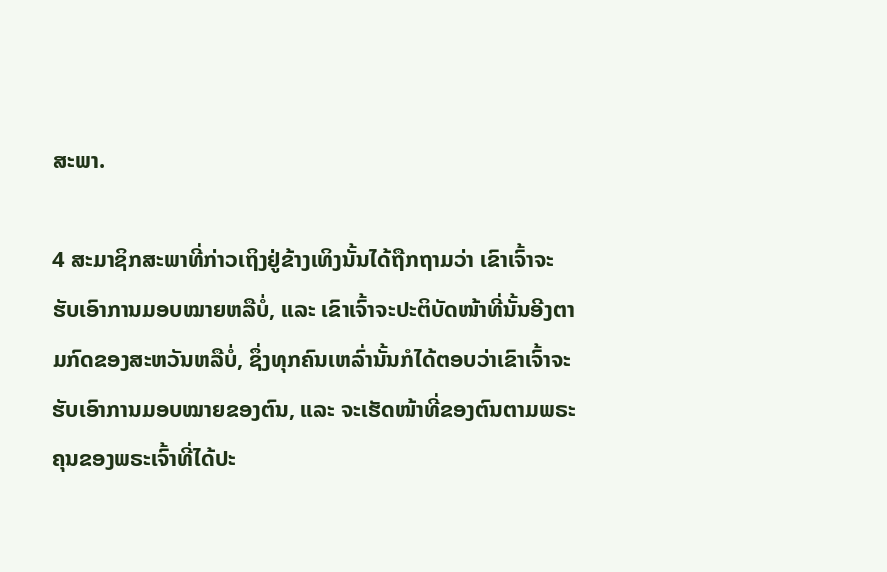ສະພາ.

4 ສະມາຊິກສະພາທີ່ກ່າວເຖິງຢູ່ຂ້າງເທິງນັ້ນໄດ້ຖືກຖາມວ່າ ເຂົາເຈົ້າຈະຮັບເອົາການມອບໝາຍຫລືບໍ່, ແລະ ເຂົາເຈົ້າຈະປະຕິບັດໜ້າທີ່ນັ້ນອີງຕາມກົດຂອງສະຫວັນຫລືບໍ່, ຊຶ່ງທຸກຄົນເຫລົ່ານັ້ນກໍໄດ້ຕອບວ່າເຂົາເຈົ້າຈະຮັບເອົາການມອບໝາຍຂອງຕົນ, ແລະ ຈະເຮັດໜ້າທີ່ຂອງຕົນຕາມພຣະຄຸນຂອງພຣະເຈົ້າທີ່ໄດ້ປະ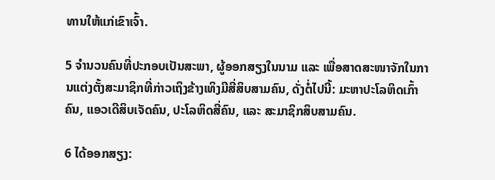ທານໃຫ້ແກ່ເຂົາເຈົ້າ.

5 ຈຳນວນຄົນທີ່ປະກອບເປັນສະພາ, ຜູ້ອອກສຽງໃນນາມ ແລະ ເພື່ອສາດສະໜາຈັກໃນການແຕ່ງຕັ້ງສະມາຊິກທີ່ກ່າວເຖິງຂ້າງເທິງມີສີ່ສິບສາມຄົນ, ດັ່ງຕໍ່ໄປນີ້: ມະຫາປະໂລຫິດເກົ້າຄົນ, ແອວເດີສິບເຈັດຄົນ, ປະໂລຫິດສີ່ຄົນ, ແລະ ສະມາຊິກສິບສາມຄົນ.

6 ໄດ້ອອກສຽງ: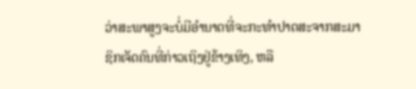ວ່າສະພາສູງຈະບໍ່ມີອຳນາດທີ່ຈະກະທຳປາດສະຈາກສະມາຊິກເຈັດຄົນທີ່ກ່າວເຖິງຢູ່ຂ້າງເທິງ, ຫລື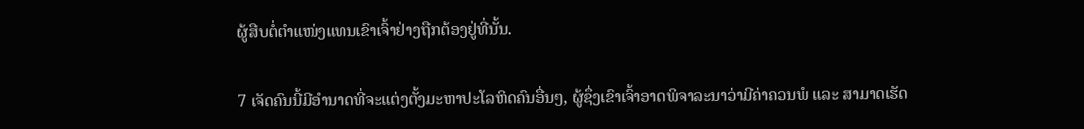ຜູ້ສືບຕໍ່ຕຳແໜ່ງແທນເຂົາເຈົ້າຢ່າງຖືກຕ້ອງຢູ່ທີ່ນັ້ນ.

7 ເຈັດຄົນນີ້ມີອຳນາດທີ່ຈະແຕ່ງຕັ້ງມະຫາປະໂລຫິດຄົນອື່ນໆ, ຜູ້ຊຶ່ງເຂົາເຈົ້າອາດພິຈາລະນາວ່າມີຄ່າຄວນພໍ ແລະ ສາມາດເຮັດ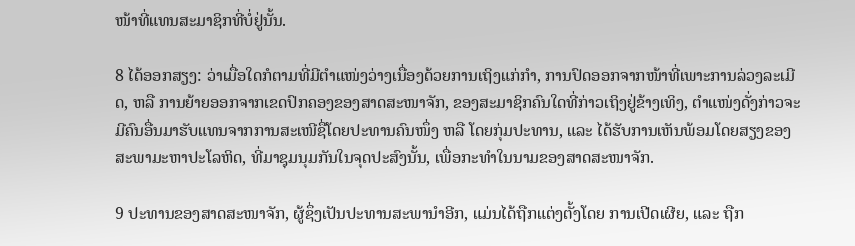ໜ້າທີ່ແທນສະມາຊິກທີ່ບໍ່ຢູ່ນັ້ນ.

8 ໄດ້ອອກສຽງ: ວ່າເມື່ອໃດກໍຕາມທີ່ມີຕຳແໜ່ງວ່າງເນື່ອງດ້ວຍການເຖິງແກ່ກຳ, ການປົດອອກຈາກໜ້າທີ່ເພາະການລ່ວງລະເມີດ, ຫລື ການຍ້າຍອອກຈາກເຂດປົກຄອງຂອງສາດສະໜາຈັກ, ຂອງສະມາຊິກຄົນໃດທີ່ກ່າວເຖິງຢູ່ຂ້າງເທິງ, ຕຳແໜ່ງດັ່ງກ່າວຈະມີຄົນອື່ນມາຮັບແທນຈາກການສະເໜີຊື່ໂດຍປະທານຄົນໜຶ່ງ ຫລື ໂດຍກຸ່ມປະທານ, ແລະ ໄດ້ຮັບການເຫັນພ້ອມໂດຍສຽງຂອງສະພາມະຫາປະໂລຫິດ, ທີ່ມາຊຸມນຸມກັນໃນຈຸດປະສົງນັ້ນ, ເພື່ອກະທຳໃນນາມຂອງສາດສະໜາຈັກ.

9 ປະທານຂອງສາດສະໜາຈັກ, ຜູ້ຊຶ່ງເປັນປະທານສະພານຳອີກ, ແມ່ນໄດ້ຖືກແຕ່ງຕັ້ງໂດຍ ການເປີດເຜີຍ, ແລະ ຖືກ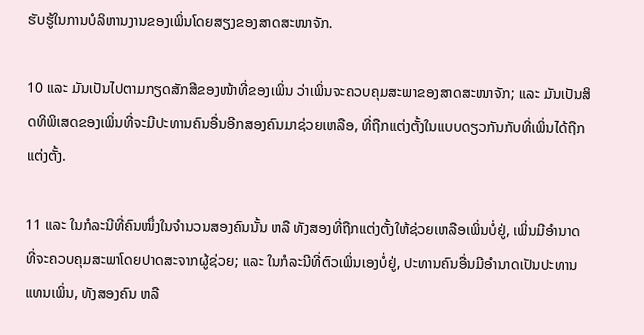ຮັບຮູ້ໃນການບໍລິຫານງານຂອງເພິ່ນໂດຍສຽງຂອງສາດສະໜາຈັກ.

10 ແລະ ມັນເປັນໄປຕາມກຽດສັກສີຂອງໜ້າທີ່ຂອງເພິ່ນ ວ່າເພິ່ນຈະຄວບຄຸມສະພາຂອງສາດສະໜາຈັກ; ແລະ ມັນເປັນສິດທິພິເສດຂອງເພິ່ນທີ່ຈະມີປະທານຄົນອື່ນອີກສອງຄົນມາຊ່ວຍເຫລືອ, ທີ່ຖືກແຕ່ງຕັ້ງໃນແບບດຽວກັນກັບທີ່ເພິ່ນໄດ້ຖືກແຕ່ງຕັ້ງ.

11 ແລະ ໃນກໍລະນີທີ່ຄົນໜຶ່ງໃນຈຳນວນສອງຄົນນັ້ນ ຫລື ທັງສອງທີ່ຖືກແຕ່ງຕັ້ງໃຫ້ຊ່ວຍເຫລືອເພິ່ນບໍ່ຢູ່, ເພິ່ນມີອຳນາດທີ່ຈະຄວບຄຸມສະພາໂດຍປາດສະຈາກຜູ້ຊ່ວຍ; ແລະ ໃນກໍລະນີທີ່ຕົວເພິ່ນເອງບໍ່ຢູ່, ປະທານຄົນອື່ນມີອຳນາດເປັນປະທານແທນເພິ່ນ, ທັງສອງຄົນ ຫລື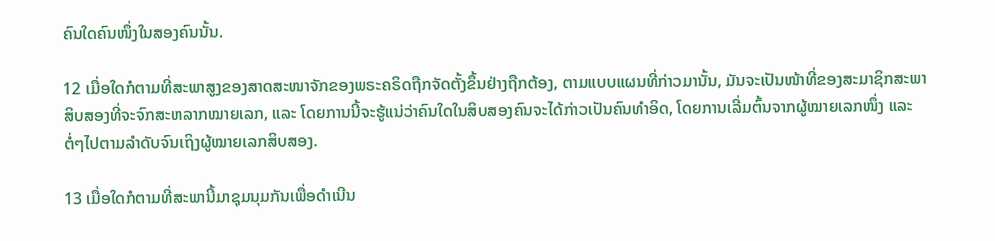ຄົນໃດຄົນໜຶ່ງໃນສອງຄົນນັ້ນ.

12 ເມື່ອໃດກໍຕາມທີ່ສະພາສູງຂອງສາດສະໜາຈັກຂອງພຣະຄຣິດຖືກຈັດຕັ້ງຂຶ້ນຢ່າງຖືກຕ້ອງ, ຕາມແບບແຜນທີ່ກ່າວມານັ້ນ, ມັນຈະເປັນໜ້າທີ່ຂອງສະມາຊິກສະພາສິບສອງທີ່ຈະຈົກສະຫລາກໝາຍເລກ, ແລະ ໂດຍການນີ້ຈະຮູ້ແນ່ວ່າຄົນໃດໃນສິບສອງຄົນຈະໄດ້ກ່າວເປັນຄົນທຳອິດ, ໂດຍການເລີ່ມຕົ້ນຈາກຜູ້ໝາຍເລກໜຶ່ງ ແລະ ຕໍ່ໆໄປຕາມລຳດັບຈົນເຖິງຜູ້ໝາຍເລກສິບສອງ.

13 ເມື່ອໃດກໍຕາມທີ່ສະພານີ້ມາຊຸມນຸມກັນເພື່ອດຳເນີນ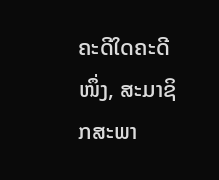ຄະດີໃດຄະດີໜຶ່ງ, ສະມາຊິກສະພາ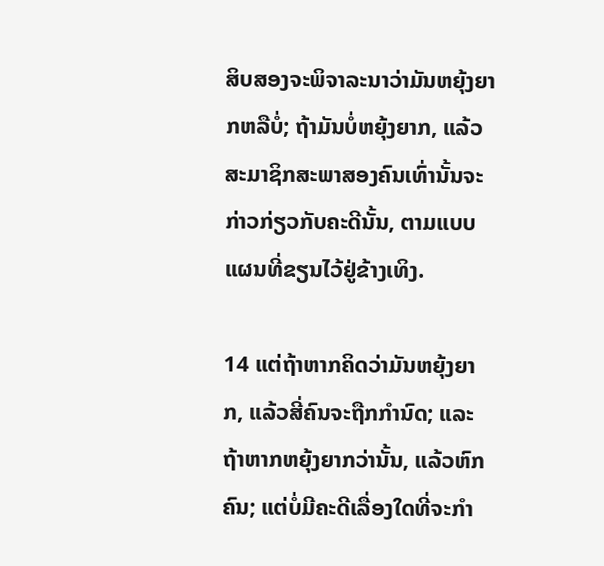ສິບສອງຈະພິຈາລະນາວ່າມັນຫຍຸ້ງຍາກຫລືບໍ່; ຖ້າມັນບໍ່ຫຍຸ້ງຍາກ, ແລ້ວສະມາຊິກສະພາສອງຄົນເທົ່ານັ້ນຈະກ່າວກ່ຽວກັບຄະດີນັ້ນ, ຕາມແບບແຜນທີ່ຂຽນໄວ້ຢູ່ຂ້າງເທິງ.

14 ແຕ່ຖ້າຫາກຄິດວ່າມັນຫຍຸ້ງຍາກ, ແລ້ວສີ່ຄົນຈະຖືກກຳນົດ; ແລະ ຖ້າຫາກຫຍຸ້ງຍາກວ່ານັ້ນ, ແລ້ວຫົກຄົນ; ແຕ່ບໍ່ມີຄະດີເລື່ອງໃດທີ່ຈະກຳ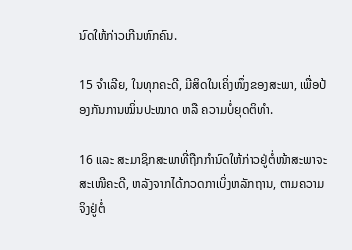ນົດໃຫ້ກ່າວເກີນຫົກຄົນ.

15 ຈຳເລີຍ, ໃນທຸກຄະດີ, ມີສິດໃນເຄິ່ງໜຶ່ງຂອງສະພາ, ເພື່ອປ້ອງກັນການໝິ່ນປະໝາດ ຫລື ຄວາມບໍ່ຍຸດຕິທຳ.

16 ແລະ ສະມາຊິກສະພາທີ່ຖືກກຳນົດໃຫ້ກ່າວຢູ່ຕໍ່ໜ້າສະພາຈະສະເໜີຄະດີ, ຫລັງຈາກໄດ້ກວດກາເບິ່ງຫລັກຖານ, ຕາມຄວາມຈິງຢູ່ຕໍ່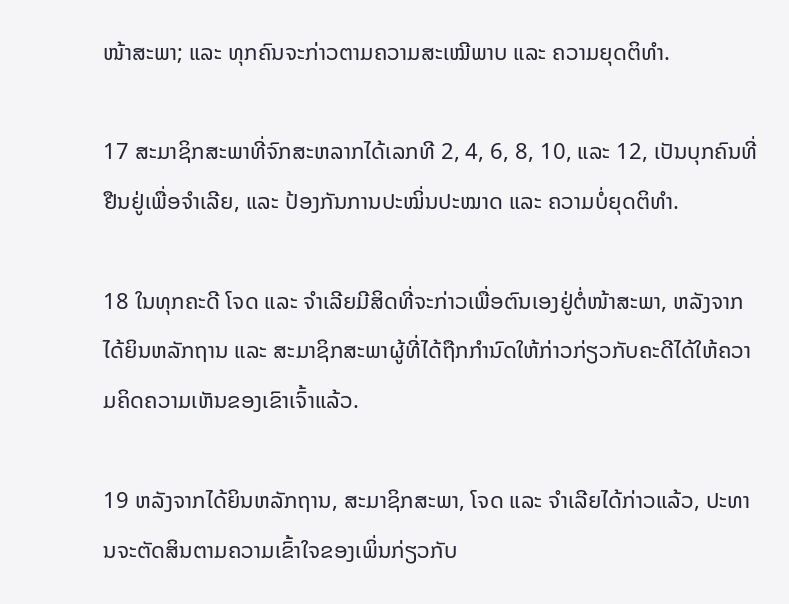ໜ້າສະພາ; ແລະ ທຸກຄົນຈະກ່າວຕາມຄວາມສະເໝີພາບ ແລະ ຄວາມຍຸດຕິທຳ.

17 ສະມາຊິກສະພາທີ່ຈົກສະຫລາກໄດ້ເລກທີ 2, 4, 6, 8, 10, ແລະ 12, ເປັນບຸກຄົນທີ່ຢືນຢູ່ເພື່ອຈຳເລີຍ, ແລະ ປ້ອງກັນການປະໝິ່ນປະໝາດ ແລະ ຄວາມບໍ່ຍຸດຕິທຳ.

18 ໃນທຸກຄະດີ ໂຈດ ແລະ ຈຳເລີຍມີສິດທີ່ຈະກ່າວເພື່ອຕົນເອງຢູ່ຕໍ່ໜ້າສະພາ, ຫລັງຈາກໄດ້ຍິນຫລັກຖານ ແລະ ສະມາຊິກສະພາຜູ້ທີ່ໄດ້ຖືກກຳນົດໃຫ້ກ່າວກ່ຽວກັບຄະດີໄດ້ໃຫ້ຄວາມຄິດຄວາມເຫັນຂອງເຂົາເຈົ້າແລ້ວ.

19 ຫລັງຈາກໄດ້ຍິນຫລັກຖານ, ສະມາຊິກສະພາ, ໂຈດ ແລະ ຈຳເລີຍໄດ້ກ່າວແລ້ວ, ປະທານຈະຕັດສິນຕາມຄວາມເຂົ້າໃຈຂອງເພິ່ນກ່ຽວກັບ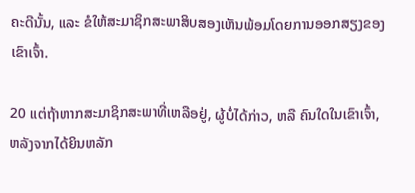ຄະດີນັ້ນ, ແລະ ຂໍໃຫ້ສະມາຊິກສະພາສິບສອງເຫັນພ້ອມໂດຍການອອກສຽງຂອງເຂົາເຈົ້າ.

20 ແຕ່ຖ້າຫາກສະມາຊິກສະພາທີ່ເຫລືອຢູ່, ຜູ້ບໍ່ໄດ້ກ່າວ, ຫລື ຄົນໃດໃນເຂົາເຈົ້າ, ຫລັງຈາກໄດ້ຍິນຫລັກ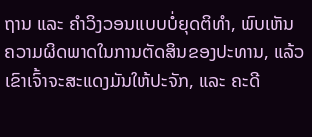ຖານ ແລະ ຄຳວິງວອນແບບບໍ່ຍຸດຕິທຳ, ພົບເຫັນຄວາມຜິດພາດໃນການຕັດສິນຂອງປະທານ, ແລ້ວເຂົາເຈົ້າຈະສະແດງມັນໃຫ້ປະຈັກ, ແລະ ຄະດີ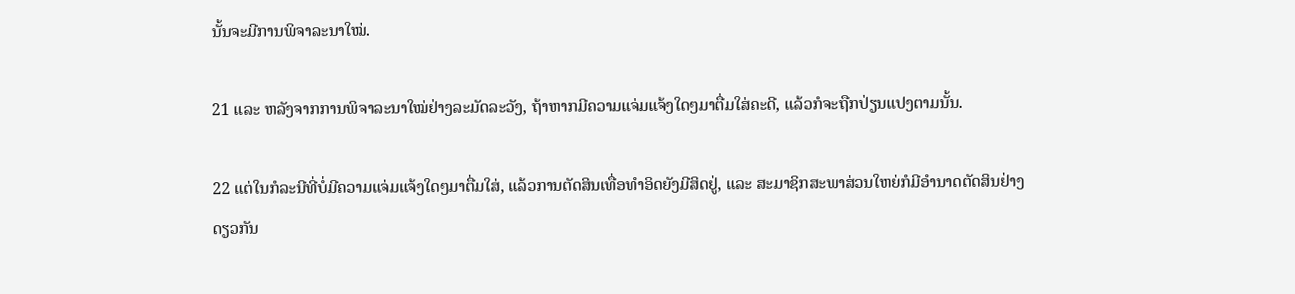ນັ້ນຈະມີການພິຈາລະນາໃໝ່.

21 ແລະ ຫລັງຈາກການພິຈາລະນາໃໝ່ຢ່າງລະມັດລະວັງ, ຖ້າຫາກມີຄວາມແຈ່ມແຈ້ງໃດໆມາຕື່ມໃສ່ຄະດີ, ແລ້ວກໍຈະຖືກປ່ຽນແປງຕາມນັ້ນ.

22 ແຕ່ໃນກໍລະນີທີ່ບໍ່ມີຄວາມແຈ່ມແຈ້ງໃດໆມາຕື່ມໃສ່, ແລ້ວການຕັດສິນເທື່ອທຳອິດຍັງມີສິດຢູ່, ແລະ ສະມາຊິກສະພາສ່ວນໃຫຍ່ກໍມີອຳນາດຕັດສິນຢ່າງດຽວກັນ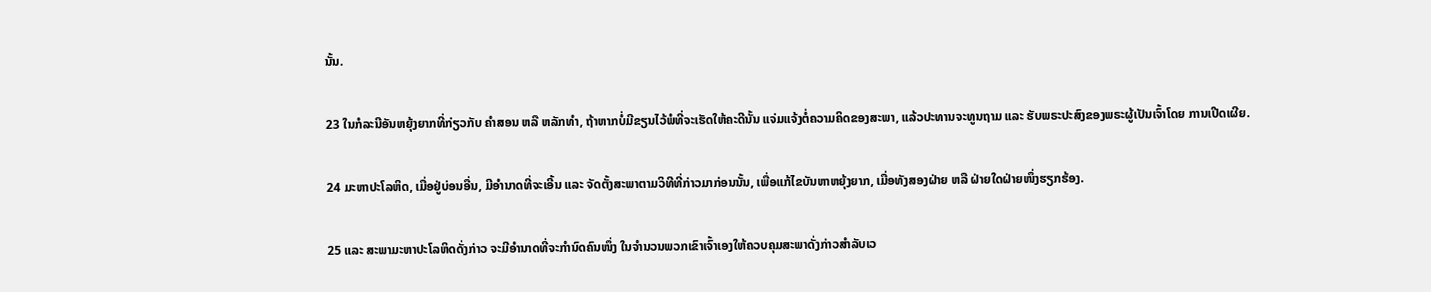ນັ້ນ.

23 ໃນກໍລະນີອັນຫຍຸ້ງຍາກທີ່ກ່ຽວກັບ ຄຳສອນ ຫລື ຫລັກທຳ, ຖ້າຫາກບໍ່ມີຂຽນໄວ້ພໍທີ່ຈະເຮັດໃຫ້ຄະດີນັ້ນ ແຈ່ມແຈ້ງຕໍ່ຄວາມຄິດຂອງສະພາ, ແລ້ວປະທານຈະທູນຖາມ ແລະ ຮັບພຣະປະສົງຂອງພຣະຜູ້ເປັນເຈົ້າໂດຍ ການເປີດເຜີຍ.

24 ມະຫາປະໂລຫິດ, ເມື່ອຢູ່ບ່ອນອື່ນ, ມີອຳນາດທີ່ຈະເອີ້ນ ແລະ ຈັດຕັ້ງສະພາຕາມວິທີທີ່ກ່າວມາກ່ອນນັ້ນ, ເພື່ອແກ້ໄຂບັນຫາຫຍຸ້ງຍາກ, ເມື່ອທັງສອງຝ່າຍ ຫລື ຝ່າຍໃດຝ່າຍໜຶ່ງຮຽກຮ້ອງ.

25 ແລະ ສະພາມະຫາປະໂລຫິດດັ່ງກ່າວ ຈະມີອຳນາດທີ່ຈະກຳນົດຄົນໜຶ່ງ ໃນຈຳນວນພວກເຂົາເຈົ້າເອງໃຫ້ຄວບຄຸມສະພາດັ່ງກ່າວສຳລັບເວ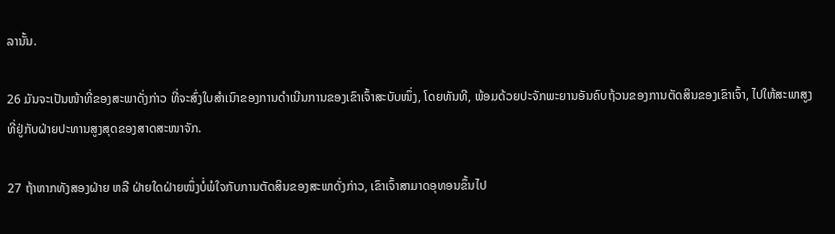ລານັ້ນ.

26 ມັນຈະເປັນໜ້າທີ່ຂອງສະພາດັ່ງກ່າວ ທີ່ຈະສົ່ງໃບສຳເນົາຂອງການດຳເນີນການຂອງເຂົາເຈົ້າສະບັບໜຶ່ງ, ໂດຍທັນທີ, ພ້ອມດ້ວຍປະຈັກພະຍານອັນຄົບຖ້ວນຂອງການຕັດສິນຂອງເຂົາເຈົ້າ, ໄປໃຫ້ສະພາສູງທີ່ຢູ່ກັບຝ່າຍປະທານສູງສຸດຂອງສາດສະໜາຈັກ.

27 ຖ້າຫາກທັງສອງຝ່າຍ ຫລື ຝ່າຍໃດຝ່າຍໜຶ່ງບໍ່ພໍໃຈກັບການຕັດສິນຂອງສະພາດັ່ງກ່າວ, ເຂົາເຈົ້າສາມາດອຸທອນຂຶ້ນໄປ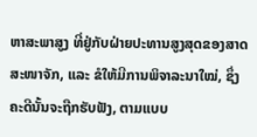ຫາສະພາສູງ ທີ່ຢູ່ກັບຝ່າຍປະທານສູງສຸດຂອງສາດສະໜາຈັກ, ແລະ ຂໍໃຫ້ມີການພິຈາລະນາໃໝ່, ຊຶ່ງຄະດີນັ້ນຈະຖືກຮັບຟັງ, ຕາມແບບ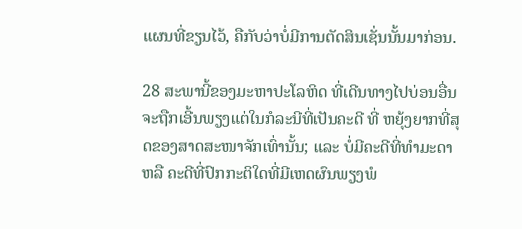ແຜນທີ່ຂຽນໄວ້, ຄືກັບວ່າບໍ່ມີການຕັດສິນເຊັ່ນນັ້ນມາກ່ອນ.

28 ສະພານີ້ຂອງມະຫາປະໂລຫິດ ທີ່ເດີນທາງໄປບ່ອນອື່ນ ຈະຖືກເອີ້ນພຽງແຕ່ໃນກໍລະນີທີ່ເປັນຄະດີ ທີ່ ຫຍຸ້ງຍາກທີ່ສຸດຂອງສາດສະໜາຈັກເທົ່ານັ້ນ; ແລະ ບໍ່ມີຄະດີທີ່ທຳມະດາ ຫລື ຄະດີທີ່ປົກກະຕິໃດທີ່ມີເຫດຜົນພຽງພໍ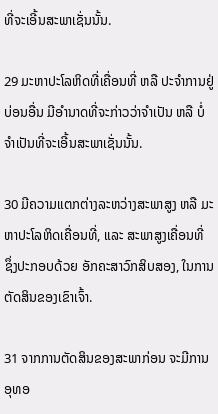ທີ່ຈະເອີ້ນສະພາເຊັ່ນນັ້ນ.

29 ມະຫາປະໂລຫິດທີ່ເຄື່ອນທີ່ ຫລື ປະຈຳການຢູ່ບ່ອນອື່ນ ມີອຳນາດທີ່ຈະກ່າວວ່າຈຳເປັນ ຫລື ບໍ່ຈຳເປັນທີ່ຈະເອີ້ນສະພາເຊັ່ນນັ້ນ.

30 ມີຄວາມແຕກຕ່າງລະຫວ່າງສະພາສູງ ຫລື ມະຫາປະໂລຫິດເຄື່ອນທີ່, ແລະ ສະພາສູງເຄື່ອນທີ່ ຊຶ່ງປະກອບດ້ວຍ ອັກຄະສາວົກສິບສອງ, ໃນການຕັດສິນຂອງເຂົາເຈົ້າ.

31 ຈາກການຕັດສິນຂອງສະພາກ່ອນ ຈະມີການອຸທອ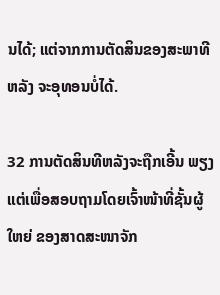ນໄດ້; ແຕ່ຈາກການຕັດສິນຂອງສະພາທີຫລັງ ຈະອຸທອນບໍ່ໄດ້.

32 ການຕັດສິນທີຫລັງຈະຖືກເອີ້ນ ພຽງແຕ່ເພື່ອສອບຖາມໂດຍເຈົ້າໜ້າທີ່ຊັ້ນຜູ້ໃຫຍ່ ຂອງສາດສະໜາຈັກ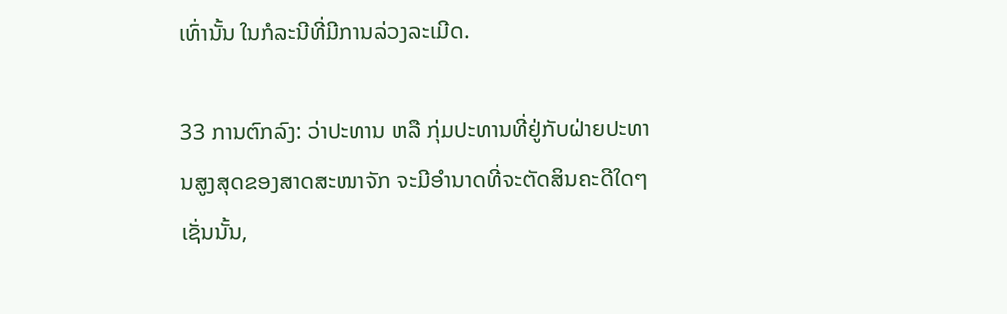ເທົ່ານັ້ນ ໃນກໍລະນີທີ່ມີການລ່ວງລະເມີດ.

33 ການຕົກລົງ: ວ່າປະທານ ຫລື ກຸ່ມປະທານທີ່ຢູ່ກັບຝ່າຍປະທານສູງສຸດຂອງສາດສະໜາຈັກ ຈະມີອຳນາດທີ່ຈະຕັດສິນຄະດີໃດໆເຊັ່ນນັ້ນ,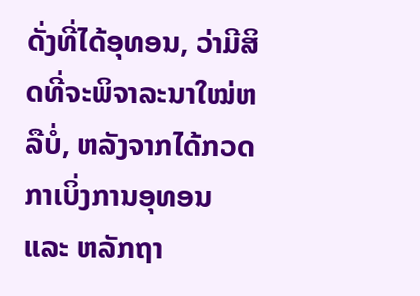ດັ່ງທີ່ໄດ້ອຸທອນ, ວ່າມີສິດທີ່ຈະພິຈາລະນາໃໝ່ຫລືບໍ່, ຫລັງຈາກໄດ້ກວດກາເບິ່ງການອຸທອນ ແລະ ຫລັກຖາ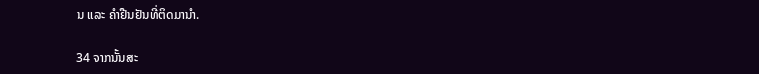ນ ແລະ ຄຳຢືນຢັນທີ່ຕິດມານຳ.

34 ຈາກນັ້ນສະ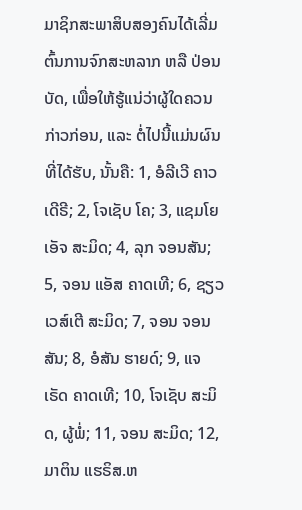ມາຊິກສະພາສິບສອງຄົນໄດ້ເລີ່ມຕົ້ນການຈົກສະຫລາກ ຫລື ປ່ອນບັດ, ເພື່ອໃຫ້ຮູ້ແນ່ວ່າຜູ້ໃດຄວນກ່າວກ່ອນ, ແລະ ຕໍ່ໄປນີ້ແມ່ນຜົນທີ່ໄດ້ຮັບ, ນັ້ນຄື: 1, ອໍລີເວີ ຄາວເດີຣີ; 2, ໂຈເຊັບ ໂຄ; 3, ແຊມໂຍ ເອັຈ ສະມິດ; 4, ລຸກ ຈອນສັນ; 5, ຈອນ ແອັສ ຄາດເທີ; 6, ຊຽວເວສ໌ເຕີ ສະມິດ; 7, ຈອນ ຈອນສັນ; 8, ອໍສັນ ຮາຍດ໌; 9, ແຈເຣັດ ຄາດເທີ; 10, ໂຈເຊັບ ສະມິດ, ຜູ້ພໍ່; 11, ຈອນ ສະມິດ; 12, ມາຕິນ ແຮຣິສ.ຫ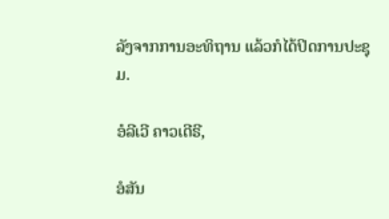ລັງຈາກການອະທິຖານ ແລ້ວກໍໄດ້ປິດການປະຊຸມ.

ອໍລີເວີ ຄາວເດີຣີ,

ອໍສັນ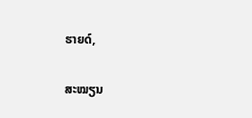ຮາຍດ໌,

ສະໝຽນ